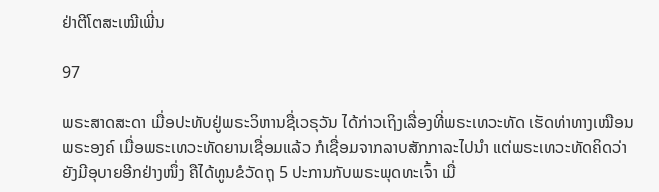ຢ່າຕີໂຕສະເໝີເພີ່ນ

97

ພຣະສາດສະດາ ເມື່ອປະທັບຢູ່ພຣະວິຫານຊື່ເວຣຸວັນ ໄດ້ກ່າວເຖິງເລື່ອງທີ່ພຣະເທວະທັດ ເຮັດທ່າທາງເໝືອນພຣະອງຄ໌ ເມື່ອພຣະເທວະທັດຍານເຊື່ອມແລ້ວ ກໍເຊື່ອມຈາກລາບສັກກາລະໄປນຳ ແຕ່ພຣະເທວະທັດຄິດວ່າ ຍັງມີອຸບາຍອີກຢ່າງໜຶ່ງ ຄືໄດ້ທູນຂໍວັດຖຸ 5 ປະການກັບພຣະພຸດທະເຈົ້າ ເມື່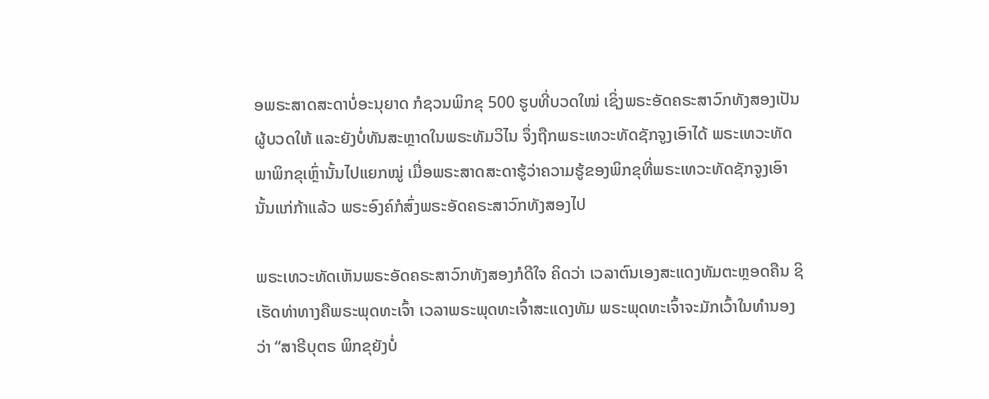ອພຣະສາດສະດາບໍ່ອະນຸຍາດ ກໍຊວນພິກຂຸ 500 ຮູບທີ່ບວດໃໝ່ ເຊິ່ງພຣະອັດຄຣະສາວົກທັງສອງເປັນຜູ້ບວດໃຫ້ ແລະຍັງບໍ່ທັນສະຫຼາດໃນພຣະທັມວິໄນ ຈຶ່ງຖືກພຣະເທວະທັດຊັກຈູງເອົາໄດ້ ພຣະເທວະທັດພາພິກຂຸເຫຼົ່ານັ້ນໄປແຍກໝູ່ ເມື່ອພຣະສາດສະດາຮູ້ວ່າຄວາມຮູ້ຂອງພິກຂຸທີ່ພຣະເທວະທັດຊັກຈູງເອົານັ້ນແກ່ກ້າແລ້ວ ພຣະອົງຄ໌ກໍສົ່ງພຣະອັດຄຣະສາວົກທັງສອງໄປ

ພຣະເທວະທັດເຫັນພຣະອັດຄຣະສາວົກທັງສອງກໍດີໃຈ ຄິດວ່າ ເວລາຕົນເອງສະແດງທັມຕະຫຼອດຄືນ ຊິເຮັດທ່າທາງຄືພຣະພຸດທະເຈົ້າ ເວລາພຣະພຸດທະເຈົ້າສະແດງທັມ ພຣະພຸດທະເຈົ້າຈະມັກເວົ້າໃນທຳນອງວ່າ “ສາຣີບຸຕຣ ພິກຂຸຍັງບໍ່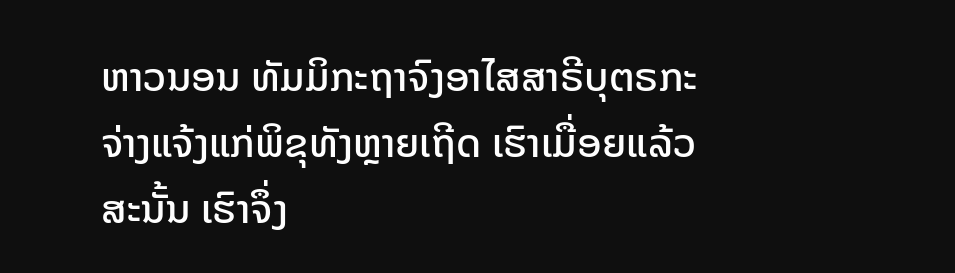ຫາວນອນ ທັມມິກະຖາຈົງອາໄສສາຣີບຸຕຣກະຈ່າງແຈ້ງແກ່ພິຂຸທັງຫຼາຍເຖີດ ເຮົາເມື່ອຍແລ້ວ ສະນັ້ນ ເຮົາຈຶ່ງ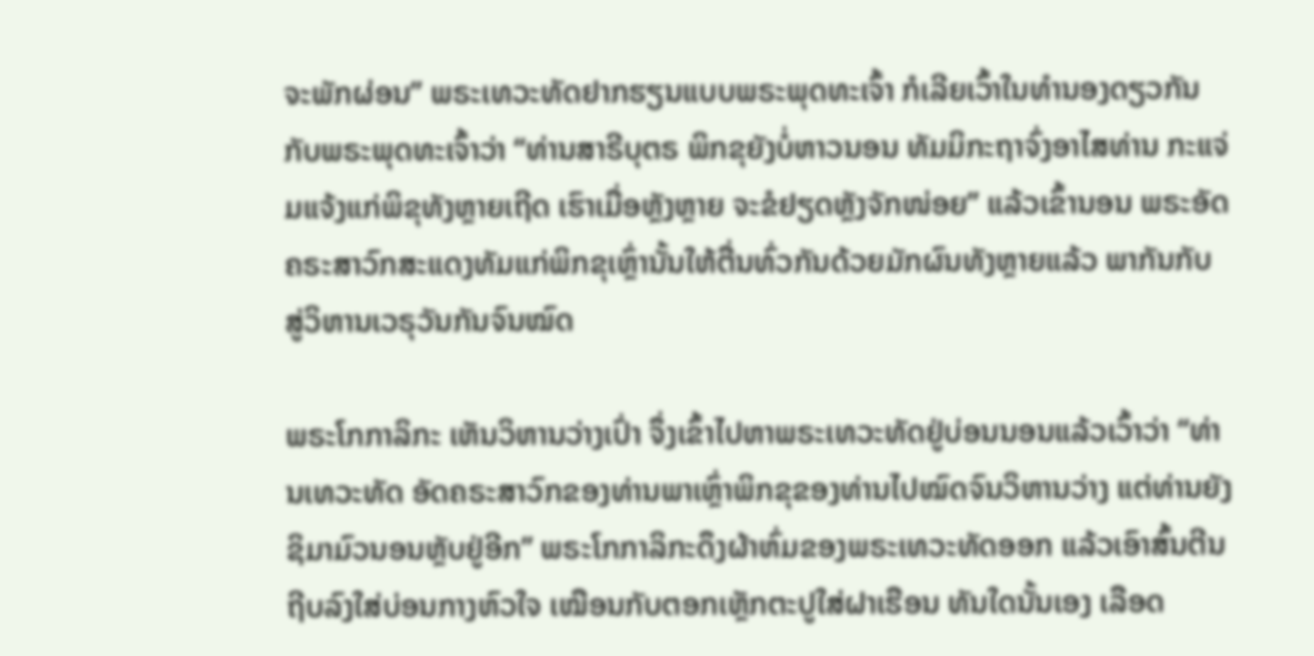ຈະພັກຜ່ອນ” ພຣະເທວະທັດຢາກຮຽນແບບພຣະພຸດທະເຈົ້າ ກໍເລີຍເວົ້າໃນທຳນອງດຽວກັນກັບພຣະພຸດທະເຈົ້າວ່າ “ທ່ານສາຣີບຸຕຣ ພິກຂຸຍັງບໍ່ຫາວນອນ ທັມມິກະຖາຈົ່ງອາໄສທ່ານ ກະແຈ່ມແຈ້ງແກ່ພິຂຸທັງຫຼາຍເຖີດ ເຮົາເມື່ອຫຼັງຫຼາຍ ຈະຂໍຢຽດຫຼັງຈັກໜ່ອຍ” ແລ້ວເຂົ້ານອນ ພຣະອັດຄຣະສາວົກສະແດງທັມແກ່ພິກຂຸເຫຼົ່ານັ້ນໃຫ້ຕື່ນທົ່ວກັນດ້ວຍມັກຜົນທັງຫຼາຍແລ້ວ ພາກັນກັບສູ່ວິຫານເວຣຸວັນກັນຈົນໝົດ

ພຣະໂກກາລິກະ ເຫັນວິຫານວ່າງເປົ່າ ຈຶ່ງເຂົ້າໄປຫາພຣະເທວະທັດຢູ່ບ່ອນນອນແລ້ວເວົ້າວ່າ “ທ່ານເທວະທັດ ອັດຄຣະສາວົກຂອງທ່ານພາເຫຼົ່າພິກຂຸຂອງທ່ານໄປໝົດຈົນວິຫານວ່າງ ແຕ່ທ່ານຍັງຊິມາມົວນອນຫຼັບຢູ່ອີກ” ພຣະໂກກາລິກະດຶງຜ້າຫົ່ມຂອງພຣະເທວະທັດອອກ ແລ້ວເອົາສົ້ນຕີນຖີບລົງໃສ່ບ່ອນກາງຫົວໃຈ ເໝືອນກັບຕອກເຫຼັກຕະປູໃສ່ຝາເຮືອນ ທັນໃດນັ້ນເອງ ເລືອດ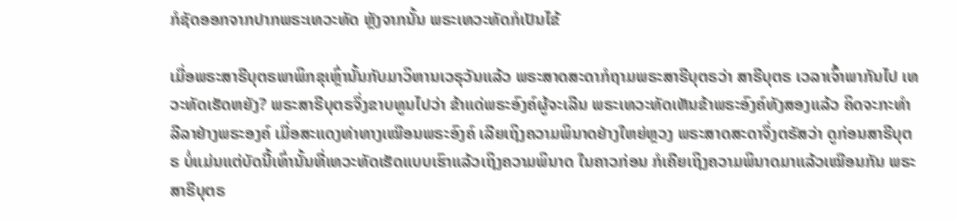ກໍຊັດອອກຈາກປາກພຣະເທວະທັດ ຫຼັງຈາກນັ້ນ ພຣະເທວະທັດກໍເປັນໄຂ້

ເມື່ອພຣະສາຣີບຸຕຣພາພິກຂຸເຫຼົ່ານັ້ນກັບມາວິຫານເວຣຸວັນແລ້ວ ພຣະສາດສະດາກໍຖາມພຣະສາຣີບຸຕຣວ່າ ສາຣີບຸຕຣ ເວລາເຈົ້າພາກັນໄປ ເທວະທັດເຮັດຫຍັງ? ພຣະສາຣີບຸຕຣຈຶ່ງຂາບທູນໄປວ່າ ຂ້າແດ່ພຣະອົງຄ໌ຜູ້ຈະເລີນ ພຣະເທວະທັດເຫັນຂ້າພຣະອົງຄ໌ທັງສອງແລ້ວ ຄິດຈະກະທຳລີລາຢ່າງພຣະອງຄ໌ ເມື່ອສະແດງທ່າທາງເໝືອນພຣະອົງຄ໌ ເລີຍເຖິງຄວາມພິນາດຢ່າງໃຫຍ່ຫຼວງ ພຣະສາດສະດາຈຶ່ງຕຣັສວ່າ ດູກ່ອນສາຣີບຸຕຣ ບໍ່ແມ່ນແຕ່ບັດນີ້ເທົ່ານັ້ນທີ່ເທວະທັດເຮັດແບບເຮົາແລ້ວເຖິງຄວາມພິນາດ ໃນຄາວກ່ອນ ກໍເຄີຍເຖິງຄວາມພິນາດມາແລ້ວເໝືອນກັນ ພຣະສາຣີບຸຕຣ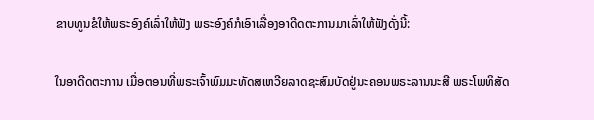ຂາບທູນຂໍໃຫ້ພຣະອົງຄ໌ເລົ່າໃຫ້ຟັງ ພຣະອົງຄ໌ກໍເອົາເລື່ອງອາດີດຕະການມາເລົ່າໃຫ້ຟັງດັ່ງນີ້:

ໃນອາດີດຕະການ ເມື່ອຕອນທີ່ພຣະເຈົ້າພົມມະທັດສເຫວີຍລາດຊະສົມບັດຢູ່ນະຄອນພຣະລານນະສີ ພຣະໂພທິສັດ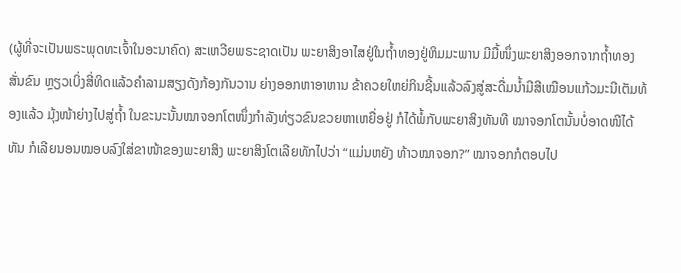(ຜູ້ທີ່ຈະເປັນພຣະພຸດທະເຈົ້າໃນອະນາຄົດ) ສະເຫວີຍພຣະຊາດເປັນ ພະຍາສິງອາໄສຢູ່ໃນຖ້ຳທອງຢູ່ຫິມມະພານ ມີມື້ໜຶ່ງພະຍາສິງອອກຈາກຖ້ຳທອງ ສັ່ນຂົນ ຫຼຽວເບິ່ງສີ່ທິດແລ້ວຄຳລາມສຽງດັງກ້ອງກັນວານ ຍ່າງອອກຫາອາຫານ ຂ້າຄວຍໃຫຍ່ກິນຊີ້ນແລ້ວລົງສູ່ສະດື່ມນ້ຳມີສີເໝືອນແກ້ວມະນີເຕັມທ້ອງແລ້ວ ມຸ້ງໜ້າຍ່າງໄປສູ່ຖ້ຳ ໃນຂະນະນັ້ນໝາຈອກໂຕໜຶ່ງກຳລັງທ່ຽວຂົນຂວຍຫາເຫຍື່ອຢູ່ ກໍໄດ້ພໍ້ກັບພະຍາສິງທັນທີ ໝາຈອກໂຕນັ້ນບໍ່ອາດໜີໄດ້ທັນ ກໍເລີຍນອນໝອບລົງໃສ່ຂາໜ້າຂອງພະຍາສິງ ພະຍາສິງໂຕເລີຍທັກໄປວ່າ “ແມ່ນຫຍັງ ທ້າວໝາຈອກ?” ໝາຈອກກໍຕອບໄປ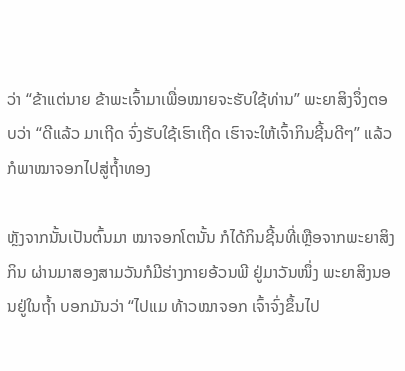ວ່າ “ຂ້າແຕ່ນາຍ ຂ້າພະເຈົ້າມາເພື່ອໝາຍຈະຮັບໃຊ້ທ່ານ” ພະຍາສິງຈຶ່ງຕອບວ່າ “ດີແລ້ວ ມາເຖີດ ຈົ່ງຮັບໃຊ້ເຮົາເຖີດ ເຮົາຈະໃຫ້ເຈົ້າກິນຊີ້ນດີໆ” ແລ້ວກໍພາໝາຈອກໄປສູ່ຖ້ຳທອງ

ຫຼັງຈາກນັ້ນເປັນຕົ້ນມາ ໝາຈອກໂຕນັ້ນ ກໍໄດ້ກິນຊີ້ນທີ່ເຫຼືອຈາກພະຍາສິງກິນ ຜ່ານມາສອງສາມວັນກໍມີຮ່າງກາຍອ້ວນພີ ຢູ່ມາວັນໜຶ່ງ ພະຍາສິງນອນຢູ່ໃນຖ້ຳ ບອກມັນວ່າ “ໄປແມ ທ້າວໝາຈອກ ເຈົ້າຈົ່ງຂຶ້ນໄປ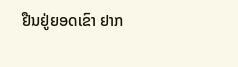ຢືນຢູ່ຍອດເຂົາ ຢາກ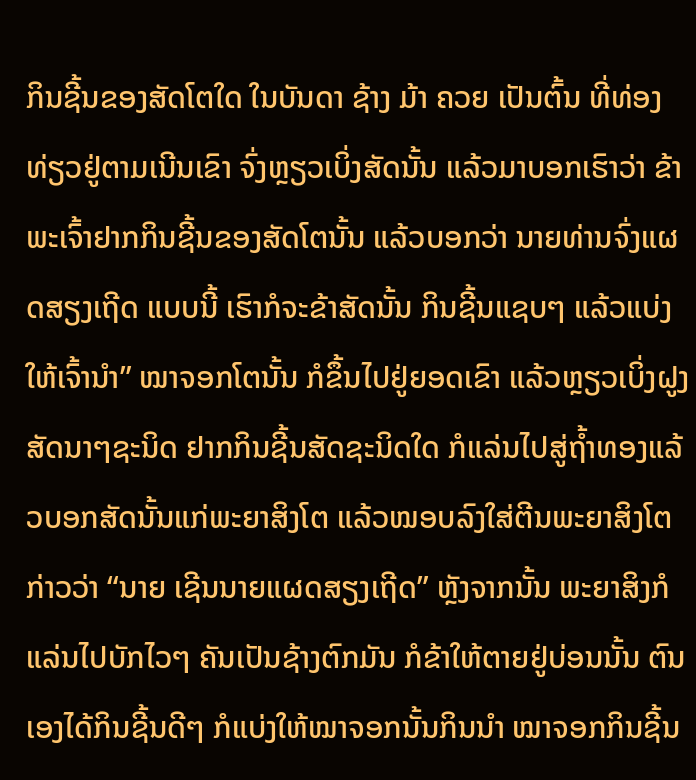ກິນຊີ້ນຂອງສັດໂຕໃດ ໃນບັນດາ ຊ້າງ ມ້າ ຄວຍ ເປັນຕົ້ນ ທີ່ທ່ອງທ່ຽວຢູ່ຕາມເນີນເຂົາ ຈົ່ງຫຼຽວເບິ່ງສັດນັ້ນ ແລ້ວມາບອກເຮົາວ່າ ຂ້າພະເຈົ້າຢາກກິນຊີ້ນຂອງສັດໂຕນັ້ນ ແລ້ວບອກວ່າ ນາຍທ່ານຈົ່ງແຜດສຽງເຖີດ ແບບນີ້ ເຮົາກໍຈະຂ້າສັດນັ້ນ ກິນຊີ້ນແຊບໆ ແລ້ວແບ່ງໃຫ້ເຈົ້ານຳ” ໝາຈອກໂຕນັ້ນ ກໍຂຶ້ນໄປຢູ່ຍອດເຂົາ ແລ້ວຫຼຽວເບິ່ງຝູງສັດນາໆຊະນິດ ຢາກກິນຊີ້ນສັດຊະນິດໃດ ກໍແລ່ນໄປສູ່ຖ້ຳທອງແລ້ວບອກສັດນັ້ນແກ່ພະຍາສິງໂຕ ແລ້ວໝອບລົງໃສ່ຕີນພະຍາສິງໂຕ ກ່າວວ່າ “ນາຍ ເຊີນນາຍແຜດສຽງເຖີດ” ຫຼັງຈາກນັ້ນ ພະຍາສິງກໍແລ່ນໄປບັກໄວໆ ຄັນເປັນຊ້າງຕົກມັນ ກໍຂ້າໃຫ້ຕາຍຢູ່ບ່ອນນັ້ນ ຕົນເອງໄດ້ກິນຊີ້ນດີໆ ກໍແບ່ງໃຫ້ໝາຈອກນັ້ນກິນນຳ ໝາຈອກກິນຊີ້ນ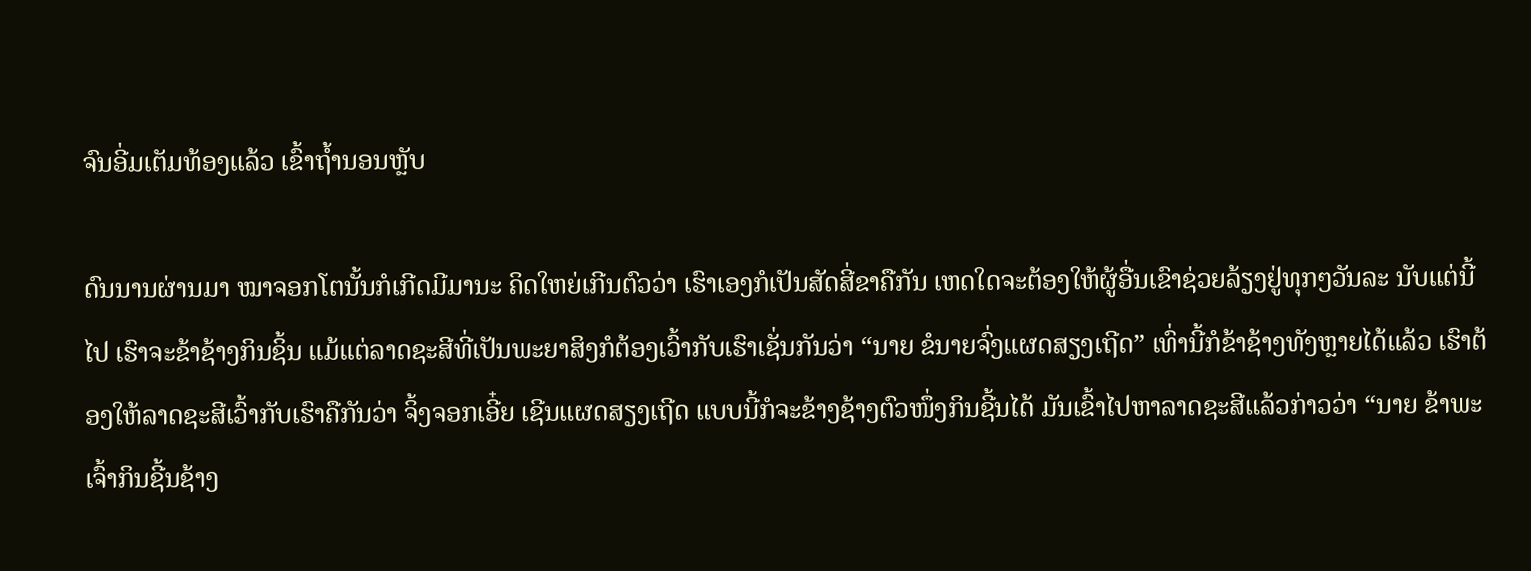ຈົນອີ່ມເຕັມທ້ອງແລ້ວ ເຂົ້າຖ້ຳນອນຫຼັບ

ດົນນານຜ່ານມາ ໝາຈອກໂຕນັ້ນກໍເກີດມີມານະ ຄິດໃຫຍ່ເກີນຕົວວ່າ ເຮົາເອງກໍເປັນສັດສີ່ຂາຄືກັນ ເຫດໃດຈະຕ້ອງໃຫ້ຜູ້ອື່ນເຂົາຊ່ວຍລ້ຽງຢູ່ທຸກໆວັນລະ ນັບແຕ່ນີ້ໄປ ເຮົາຈະຂ້າຊ້າງກິນຊິ້ນ ແມ້ແຕ່ລາດຊະສີທີ່ເປັນພະຍາສິງກໍຕ້ອງເວົ້າກັບເຮົາເຊັ່ນກັນວ່າ “ນາຍ ຂໍນາຍຈົ່ງແຜດສຽງເຖີດ” ເທົ່ານີ້ກໍຂ້າຊ້າງທັງຫຼາຍໄດ້ແລ້ວ ເຮົາຕ້ອງໃຫ້ລາດຊະສີເວົ້າກັບເຮົາຄືກັນວ່າ ຈິ້ງຈອກເອີ໋ຍ ເຊີນແຜດສຽງເຖີດ ແບບນີ້ກໍຈະຂ້າງຊ້າງຕົວໜຶ່ງກິນຊີ້ນໄດ້ ມັນເຂົ້າໄປຫາລາດຊະສີແລ້ວກ່າວວ່າ “ນາຍ ຂ້າພະເຈົ້າກິນຊີ້ນຊ້າງ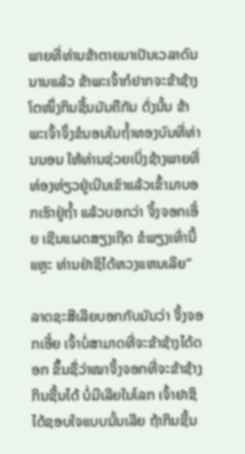ພາຍທີ່ທ່ານຂ້າຕາຍມາເປັນເວລາດົນນານແລ້ວ ຂ້າພະເຈົ້າກໍຢາກຈະຂ້າຊ້າງໂຕໜຶ່ງກິນຊີ້ນມັນຄືກັນ ດັ່ງນັ້ນ ຂ້າພະເຈົ້າຈຶ່ງຂໍນອນໃນຖ້ຳທອງບົນທີ່ທ່ານນອນ ໃຫ້ທ່ານຊ່ວຍເບິ່ງຊ້າງພາຍທີ່ທ່ອງທ່ຽວຢູ່ເນີນເຂົາແລ້ວເຂົ້າມາບອກເຮົາຢູ່ຖ້ຳ ແລ້ວບອກວ່າ ຈິ້ງຈອກເອີ໋ຍ ເຊີນແຜດສຽງເຖີດ ຂໍພຽງເທົ່ານີ້ແຫຼະ ທ່ານຢ່າຊິໄດ້ຫວງແຫນເລີຍ”

ລາດຊະສີເລີຍບອກກັບມັນວ່າ ຈິ້ງຈອກເອີ໋ຍ ເຈົ້າບໍ່ສາມາດທີ່ຈະຂ້າຊ້າງໄດ້ດອກ ຂຶ້ນຊື່ວ່າໝາຈິ້ງຈອກທີ່ຈະຂ້າຊ້າງກິນຊີ້ນໄດ້ ບໍ່ມີເລີຍໃນໂລກ ເຈົ້າຢາຊິໄດ້ຊອບໃຈແບບນັ້ນເລີຍ ຖ້າກິນຊີ້ນ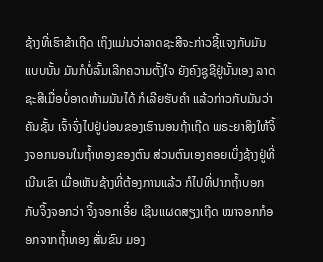ຊ້າງທີ່ເຮົາຂ້າເຖີດ ເຖິງແມ່ນວ່າລາດຊະສີຈະກ່າວຊີ້ແຈງກັບມັນແບບນັ້ນ ມັນກໍບໍ່ລົ້ມເລີກຄວາມຕັ້ງໃຈ ຍັງຄົງຊູຊີຢູ່ນັ້ນເອງ ລາດຊະສີເມື່ອບໍ່ອາດຫ້າມມັນໄດ້ ກໍເລີຍຮັບຄຳ ແລ້ວກ່າວກັບມັນວ່າ ຄັນຊັ້ນ ເຈົ້າຈົ່ງໄປຢູ່ບ່ອນຂອງເຮົານອນຖ້າເຖີດ ພຣະຍາສິງໃຫ້ຈິ້ງຈອກນອນໃນຖ້ຳທອງຂອງຕົນ ສ່ວນຕົນເອງຄອຍເບິ່ງຊ້າງຢູ່ທີ່ເນີນເຂົາ ເມື່ອເຫັນຊ້າງທີ່ຕ້ອງການແລ້ວ ກໍໄປທີ່ປາກຖ້ຳບອກກັບຈິ້ງຈອກວ່າ ຈິ້ງຈອກເອີ໋ຍ ເຊີນແຜດສຽງເຖີດ ໝາຈອກກໍອອກຈາກຖ້ຳທອງ ສັ່ນຂົນ ມອງ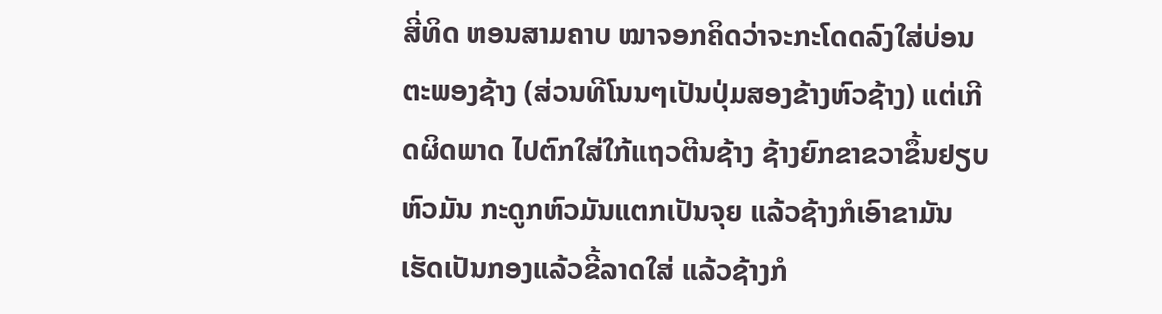ສີ່ທິດ ຫອນສາມຄາບ ໝາຈອກຄິດວ່າຈະກະໂດດລົງໃສ່ບ່ອນ ຕະພອງຊ້າງ (ສ່ວນທີໂນນໆເປັນປຸ່ມສອງຂ້າງຫົວຊ້າງ) ແຕ່ເກີດຜິດພາດ ໄປຕົກໃສ່ໃກ້ແຖວຕີນຊ້າງ ຊ້າງຍົກຂາຂວາຂຶ້ນຢຽບຫົວມັນ ກະດູກຫົວມັນແຕກເປັນຈຸຍ ແລ້ວຊ້າງກໍເອົາຂາມັນເຮັດເປັນກອງແລ້ວຂີ້ລາດໃສ່ ແລ້ວຊ້າງກໍ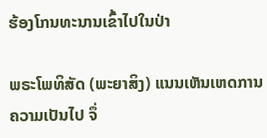ຮ້ອງໂກນທະນານເຂົ້າໄປໃນປ່າ

ພຣະໂພທິສັດ (ພະຍາສິງ) ແນນເຫັນເຫດການຄວາມເປັນໄປ ຈຶ່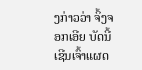ງກ່າວວ່າ ຈິ້ງຈອກເອີຍ ບັດນີ້ເຊີນເຈົ້າແຜດ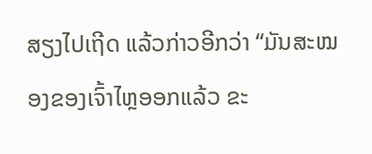ສຽງໄປເຖີດ ແລ້ວກ່າວອີກວ່າ “ມັນສະໝອງຂອງເຈົ້າໄຫຼອອກແລ້ວ ຂະ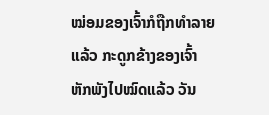ໝ່ອມຂອງເຈົ້າກໍຖືກທຳລາຍແລ້ວ ກະດູກຂ້າງຂອງເຈົ້າຫັກພັງໄປໝົດແລ້ວ ວັນ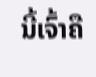ນີ້ເຈົ້າຄື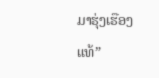ມາຮຸ່ງເຮືອງແທ້”